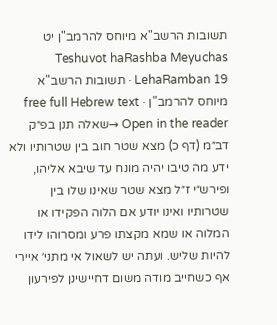תשובות הרשב"א מיוחס להרמב"ן יט
Teshuvot haRashba Meyuchas LehaRamban 19 · תשובות הרשב"א מיוחס להרמב"ן · free full Hebrew text
Open in the reader →שאלה תנן בפ״ק דב״מ (דף כ) מצא שטר חוב בין שטרותיו ולא ידע מה טיבו יהיה מונח עד שיבא אליהו, ופירש״י ז״ל מצא שטר שאינו שלו בין שטרותיו ואינו יודע אם הלוה הפקידו או המלוה או שמא מקצתו פרע ומסרוהו לידו להיות שליש. ועתה יש לשאול אי מתני׳ איירי אף כשחייב מודה משום דחיישינן לפירעון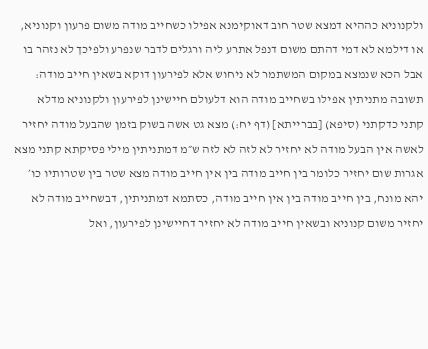ולקנוניא כההיא דמצא שטר חוב דאוקימנא אפילו כשחייב מודה משום פרעון וקנוניא, או דילמא לא דמי דהתם משום דנפל אתרע ליה ורגלים לדבר שנפרע ולפיכך לא נזהר בו אבל הכא שנמצא במקום המשתמר לא ניחוש אלא לפירעון דוקא בשאין חייב מודה:
תשובה מתניתין אפילו בשחייב מודה הוא דלעולם חיישינן לפירעון ולקנוניא מדלא קתני כדקתני (סיפא) [בברייתא] (דף יח:) מצא גט אשה בשוק בזמן שהבעל מודה יחזיר לאשה אין הבעל מודה לא יחזיר לא לזה לא לזה ש״מ דמתניתין מילי פסיקתא קתני מצא אגרות שום יחזיר כלומר בין חייב מודה בין אין חייב מודה מצא שטר בין שטרותיו כו׳ יהא מונח, בין חייב מודה בין אין חייב מודה, כסתמא דמתניתין, דבשחייב מודה לא יחזיר משום קנוניא ובשאין חייב מודה לא יחזיר דחיישינן לפירעון, ואל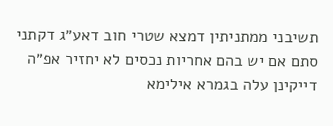תשיבני ממתניתין דמצא שטרי חוב דאע״ג דקתני סתם אם יש בהם אחריות נכסים לא יחזיר אפ״ה דייקינן עלה בגמרא אילימא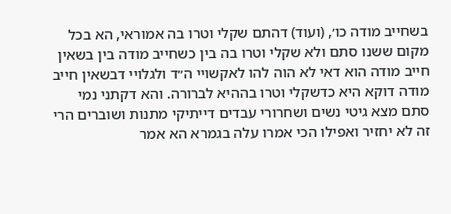בשחייב מודה כו׳, (ועוד) דהתם שקלי וטרו בה אמוראי, הא בכל מקום ששנו סתם ולא שקלי וטרו בה בין כשחייב מודה בין בשאין חייב מודה הוא דאי לא הוה להו לאקשויי ה״ד ולגלויי דבשאין חייב מודה דוקא היא כדשקלי וטרו בההיא לברורה. והא דקתני נמי סתם מצא גיטי נשים ושחרורי עבדים דייתיקי מתנות ושוברים הרי זה לא יחזיר ואפילו הכי אמרו עלה בגמרא הא אמר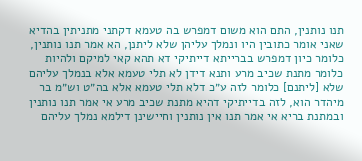תנו נותנין, התם הוא משום דמפרש בה טעמא דקתני מתניתין בהדיא שאני אומר כתובין היו ונמלך עליהן שלא ליתנן, הא אמר תנו נותנין, כלומר כיון דמפרש בברייתא דייתיקי דא תהא קאי למיקם ולהיות כלומר מתנת שכיב מרע ותנא דידן לא תלי טעמא אלא בנמלך עליהם שלא [ליתנם] כלומר לזה ע״כ דלא תלי טעמא אלא בה״ט וש״מ בר מיהדר הוא, לזה בדייתיקי דהיא מתנת שכיב מרע אי אמר תנו נותנין ובמתנת בריא אי אמר תנו אין נותנין וחיישינן דילמא נמלך עליהם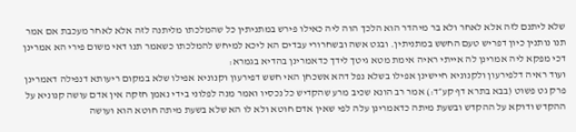שלא ליתנם לזה אלא לאחר ולא בר מיהדר הוא הלכך הוה ליה כאילו פירש במתניתין כל שהמלכתו מליתנה לזה אלא לאחר מעכבת אם אמר תנו נותנין כיון דפריש טעם החשש במתניתין. ובגט אשה ובשחרורי עבדים הא ליכא למיחש להמלכתו כשאמר תנו דאי משום פירי הא אמרינן דכי מפקא ליה אמרינן לה אייתי ראיה אימת מטא גיטך לידך כדאמרינן בהדיא בגמרא:
ועוד ראיה דלפירעון ולקנוניא חיישינן אפילו בשלא נפל דהא אשכחן האי חשש דפירעון וקנוניא אפילו שלא במקום ריעותא דנפילה דאמרינן פרק גט פשוט (בבא בתרא דף קע״ד:) אמר רב הונא שכיב מרע שהקדיש כל נכסיו ואמר מנה לפלוני בידי נאמן חזקה אין אדם עושה קנוניא על ההקדש ודוקא על ההקדש ובשעת מיתה כדאמרינן עלה לפי שאין אדם חוטא ולא לו הא שלא בשעת מיתה חוטא הוא ועושה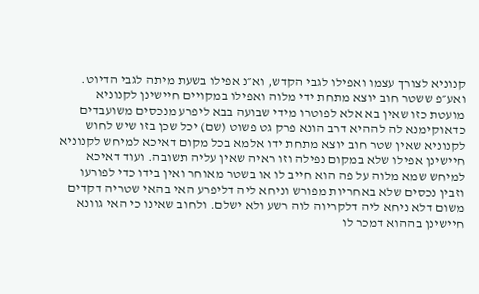קנוניא לצורך עצמו ואפילו לגבי הקדש, וא״נ אפילו בשעת מיתה לגבי הדיוט. ואע״פ ששטר חוב יוצא מתחת ידי מלוה ואפילו במקויים חיישינן לקנוניא מועטת כזו שאין בא אלא לפוטרו מידי שבועה בבא ליפרע מנכסים משועבדים כדאוקימנא לה לההיא דרב הונא פרק גט פשוט (שם) יכל שכן בזו שיש לחוש לקנוניא שאין שטר חוב יוצא מתחת ידו אלמא בכל מקום דאיכא למיחש לקנוניא חיישינן אפילו שלא במקום נפילה וזו ראיה שאין עליה תשובה. ועוד דאיכא למיחש שמא מלוה על פה הוא חייב לו או בשטר מאוחר ואין בידו כדי לפורעו וזבין נכסים שלא באחריות מפורש וניחא ליה דליפרע האי בהאי שטריה דקדים משום דלא ניחא ליה דלקריוה לוה רשע ולא ישלם. ולחוב שאינו כי האי גוונא חיישינן בההוא דמכר לו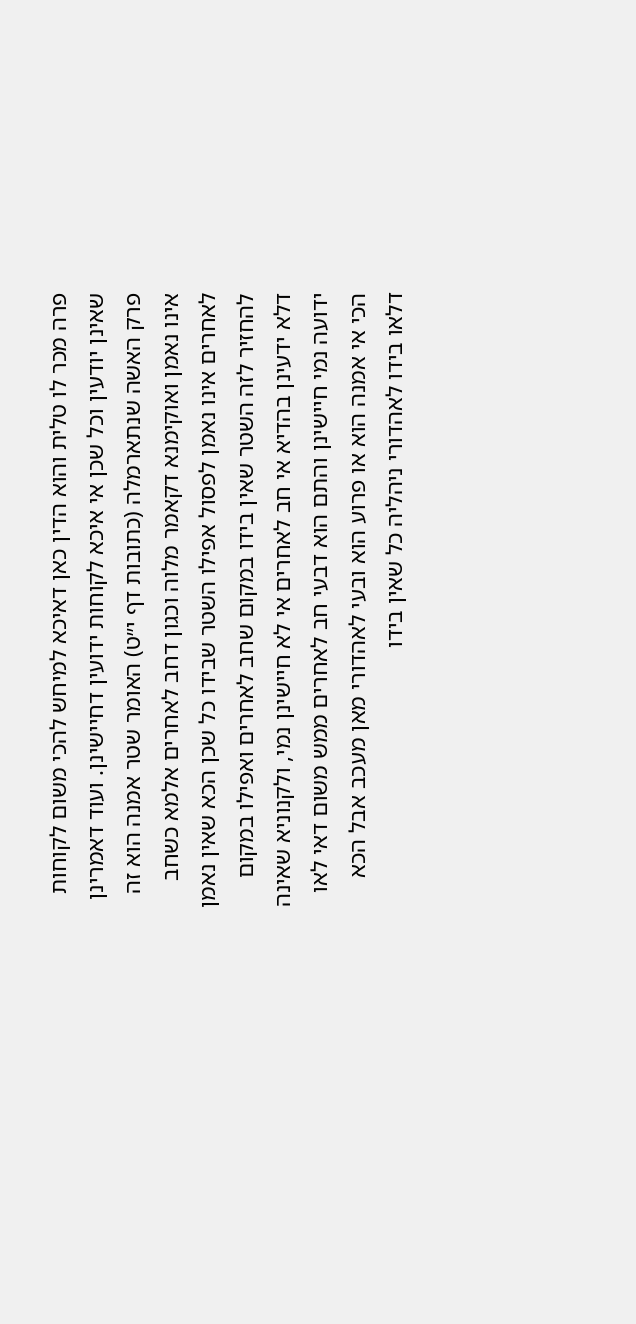פרה מכר לו טלית והוא הדין כאן דאיכא למיחש להכי משום לקוחות שאינן יודעין וכל שכן אי איכא לקוחות ידועין דחיישינן. ועוד דאמרינן פרק האשה שנתארמלה (כתובות דף י״ט) האומר שטר אמנה הוא זה אינו נאמן ואוקימנא דקאמר מלוה וכגון דחב לאחרים אלמא כשחב לאחרים אינו נאמן לפסול אפילו השטר שבידו כל שכן הכא שאין נאמן להחזיר לזה השטר שאין בידו במקום שחב לאחרים ואפילו במקום דלא ידעינן בהדיא אי חב לאחרים אי לא חיישינן נמי, ולקנוניא שאינה ידועה נמי חיישינן והתם הוא דבעי חב לאחרים ממש משום דאי לאו הכי אי אמנה הוא או פרוע הוא ובעי לאהדורי מאן מעכב אבל הכא דלאו בידו לאהדורי ניהליה כל שאין בידו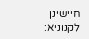חיישינן לקנוניא: